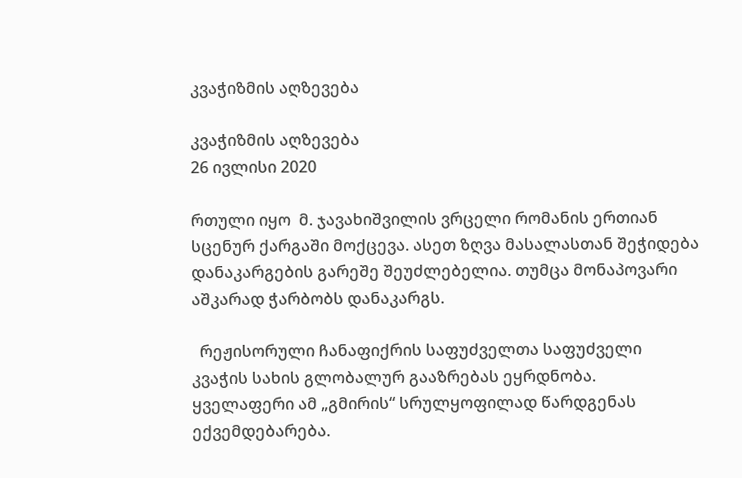კვაჭიზმის აღზევება

კვაჭიზმის აღზევება
26 ივლისი 2020

რთული იყო  მ. ჯავახიშვილის ვრცელი რომანის ერთიან სცენურ ქარგაში მოქცევა. ასეთ ზღვა მასალასთან შეჭიდება დანაკარგების გარეშე შეუძლებელია. თუმცა მონაპოვარი აშკარად ჭარბობს დანაკარგს.

  რეჟისორული ჩანაფიქრის საფუძველთა საფუძველი კვაჭის სახის გლობალურ გააზრებას ეყრდნობა. ყველაფერი ამ „გმირის“ სრულყოფილად წარდგენას ექვემდებარება.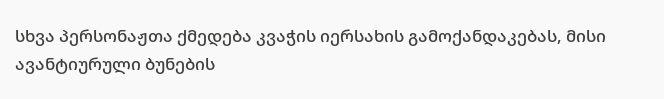სხვა პერსონაჟთა ქმედება კვაჭის იერსახის გამოქანდაკებას, მისი ავანტიურული ბუნების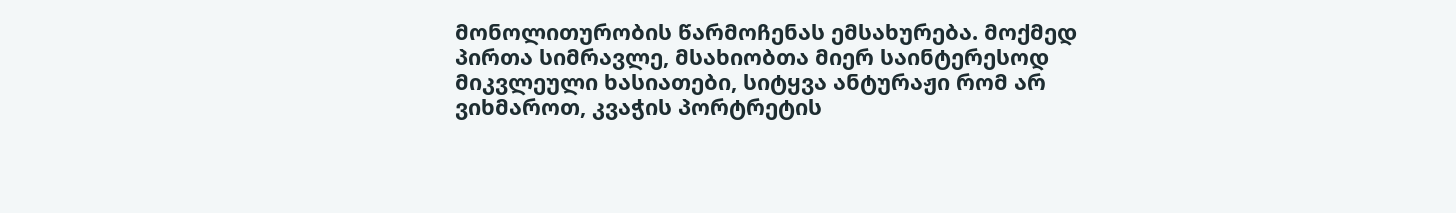მონოლითურობის წარმოჩენას ემსახურება. მოქმედ პირთა სიმრავლე, მსახიობთა მიერ საინტერესოდ მიკვლეული ხასიათები, სიტყვა ანტურაჟი რომ არ ვიხმაროთ, კვაჭის პორტრეტის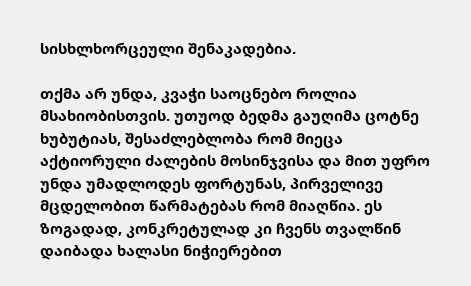სისხლხორცეული შენაკადებია.

თქმა არ უნდა, კვაჭი საოცნებო როლია მსახიობისთვის. უთუოდ ბედმა გაუღიმა ცოტნე ხუბუტიას, შესაძლებლობა რომ მიეცა აქტიორული ძალების მოსინჯვისა და მით უფრო უნდა უმადლოდეს ფორტუნას, პირველივე მცდელობით წარმატებას რომ მიაღწია. ეს ზოგადად, კონკრეტულად კი ჩვენს თვალწინ დაიბადა ხალასი ნიჭიერებით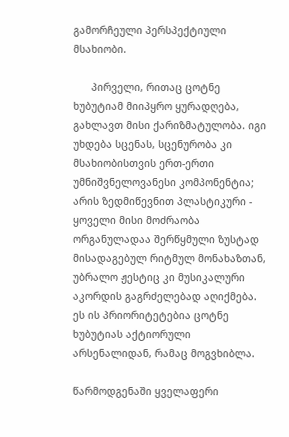გამორჩეული პერსპექტიული მსახიობი.

      პირველი, რითაც ცოტნე ხუბუტიამ მიიპყრო ყურადღება, გახლავთ მისი ქარიზმატულობა. იგი უხდება სცენას, სცენურობა კი მსახიობისთვის ერთ-ერთი უმნიშვნელოვანესი კომპონენტია; არის ზედმიწევნით პლასტიკური - ყოველი მისი მოძრაობა ორგანულადაა შერწყმული ზუსტად მისადაგებულ რიტმულ მონახაზთან, უბრალო ჟესტიც კი მუსიკალური აკორდის გაგრძელებად აღიქმება. ეს ის პრიორიტეტებია ცოტნე ხუბუტიას აქტიორული არსენალიდან, რამაც მოგვხიბლა.

წარმოდგენაში ყველაფერი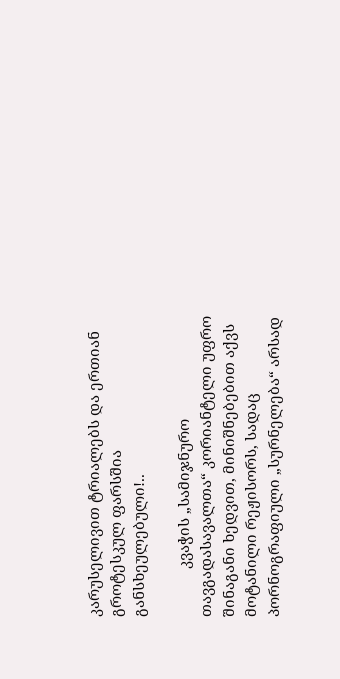კარუსელივით ტრიალებს და ერთიან გროტესკულ ფარსშია განსხეულებული!..

            კვაჭის „სამიჯნურო თავგადასავალთა“ კორიანტელი უფრო შინაგანი ხედვით, მინიშნებებით აქვს მოტანილი რეჟისორს, სადაც პორნოგრაფიული „სურნელება“ არსად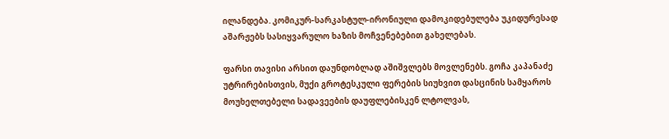ილანდება. კომიკურ-სარკასტულ-ირონიული დამოკიდებულება უკიდურესად აშარჟებს სასიყვარულო ხაზის მოჩვენებებით გახელებას.

ფარსი თავისი არსით დაუნდობლად აშიშვლებს მოვლენებს. გოჩა კაპანაძე უტრირებისთვის, მუქი გროტესკული ფერების სიუხვით დასცინის სამყაროს მოუხელთებელი სადავეების დაუფლებისკენ ლტოლვას,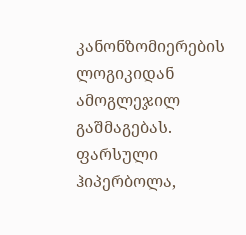კანონზომიერების ლოგიკიდან ამოგლეჯილ გაშმაგებას. ფარსული ჰიპერბოლა,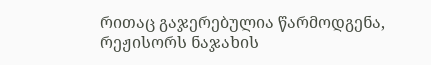რითაც გაჯერებულია წარმოდგენა, რეჟისორს ნაჯახის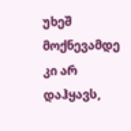უხეშ მოქნევამდე კი არ დაჰყავს,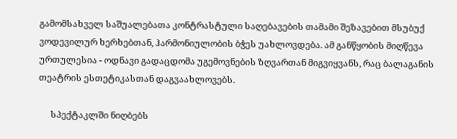გამომსახველ საშუალებათა კონტრასტული საღებავების თამამი შეზავებით მსუბუქ ვოდევილურ ხერხებთან, ჰარმონიულობის ბჭეს უახლოვდება. ამ განწყობის მიღწევა ურთულესია - ოდნავი გადაცდომა უგემოვნების ზღვართან მიგვიყვანს, რაც ბალაგანის თეატრის ესთეტიკასთან დაგვაახლოვებს.

      სპექტაკლში ნიღბებს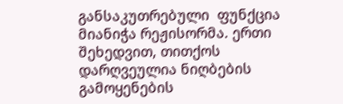განსაკუთრებული  ფუნქცია მიანიჭა რეჟისორმა. ერთი შეხედვით, თითქოს დარღვეულია ნიღბების გამოყენების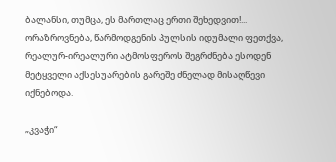ბალანსი, თუმცა, ეს მართლაც ერთი შეხედვით!... ორაზროვნება, წარმოდგენის პულსის იდუმალი ფეთქვა, რეალურ-ირეალური ატმოსფეროს შეგრძნება ესოდენ მეტყველი აქსესუარების გარეშე ძნელად მისაღწევი იქნებოდა.

„კვაჭი“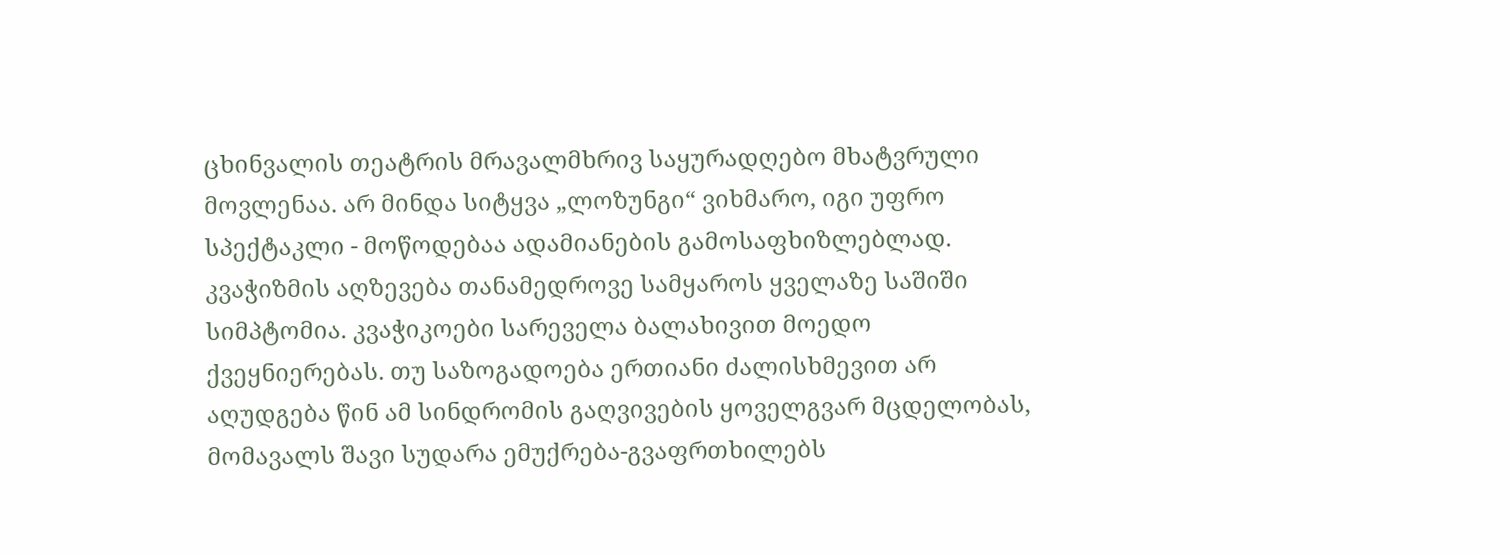ცხინვალის თეატრის მრავალმხრივ საყურადღებო მხატვრული მოვლენაა. არ მინდა სიტყვა „ლოზუნგი“ ვიხმარო, იგი უფრო სპექტაკლი - მოწოდებაა ადამიანების გამოსაფხიზლებლად. კვაჭიზმის აღზევება თანამედროვე სამყაროს ყველაზე საშიში სიმპტომია. კვაჭიკოები სარეველა ბალახივით მოედო ქვეყნიერებას. თუ საზოგადოება ერთიანი ძალისხმევით არ აღუდგება წინ ამ სინდრომის გაღვივების ყოველგვარ მცდელობას, მომავალს შავი სუდარა ემუქრება-გვაფრთხილებს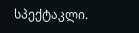სპექტაკლი.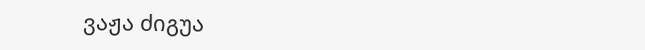ვაჟა ძიგუა